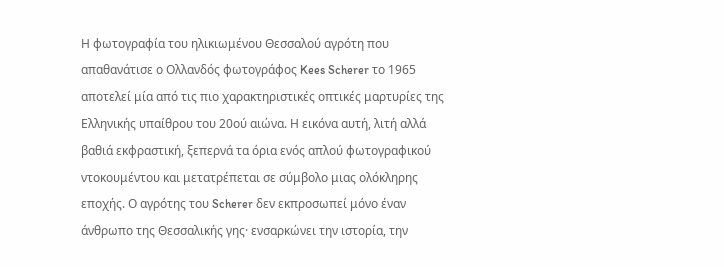Η φωτογραφία του ηλικιωμένου Θεσσαλού αγρότη που απαθανάτισε ο Ολλανδός φωτογράφος Kees Scherer το 1965 αποτελεί μία από τις πιο χαρακτηριστικές οπτικές μαρτυρίες της Ελληνικής υπαίθρου του 20ού αιώνα. Η εικόνα αυτή, λιτή αλλά βαθιά εκφραστική, ξεπερνά τα όρια ενός απλού φωτογραφικού ντοκουμέντου και μετατρέπεται σε σύμβολο μιας ολόκληρης εποχής. Ο αγρότης του Scherer δεν εκπροσωπεί μόνο έναν άνθρωπο της Θεσσαλικής γης· ενσαρκώνει την ιστορία, την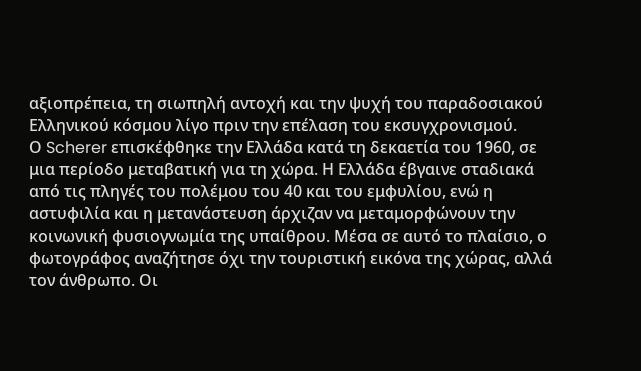αξιοπρέπεια, τη σιωπηλή αντοχή και την ψυχή του παραδοσιακού Ελληνικού κόσμου λίγο πριν την επέλαση του εκσυγχρονισμού.
Ο Scherer επισκέφθηκε την Ελλάδα κατά τη δεκαετία του 1960, σε μια περίοδο μεταβατική για τη χώρα. Η Ελλάδα έβγαινε σταδιακά από τις πληγές του πολέμου του 40 και του εμφυλίου, ενώ η αστυφιλία και η μετανάστευση άρχιζαν να μεταμορφώνουν την κοινωνική φυσιογνωμία της υπαίθρου. Μέσα σε αυτό το πλαίσιο, ο φωτογράφος αναζήτησε όχι την τουριστική εικόνα της χώρας, αλλά τον άνθρωπο. Οι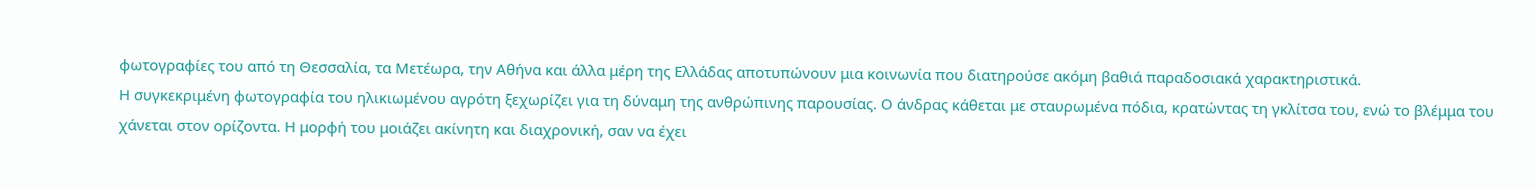φωτογραφίες του από τη Θεσσαλία, τα Μετέωρα, την Αθήνα και άλλα μέρη της Ελλάδας αποτυπώνουν μια κοινωνία που διατηρούσε ακόμη βαθιά παραδοσιακά χαρακτηριστικά.
Η συγκεκριμένη φωτογραφία του ηλικιωμένου αγρότη ξεχωρίζει για τη δύναμη της ανθρώπινης παρουσίας. Ο άνδρας κάθεται με σταυρωμένα πόδια, κρατώντας τη γκλίτσα του, ενώ το βλέμμα του χάνεται στον ορίζοντα. Η μορφή του μοιάζει ακίνητη και διαχρονική, σαν να έχει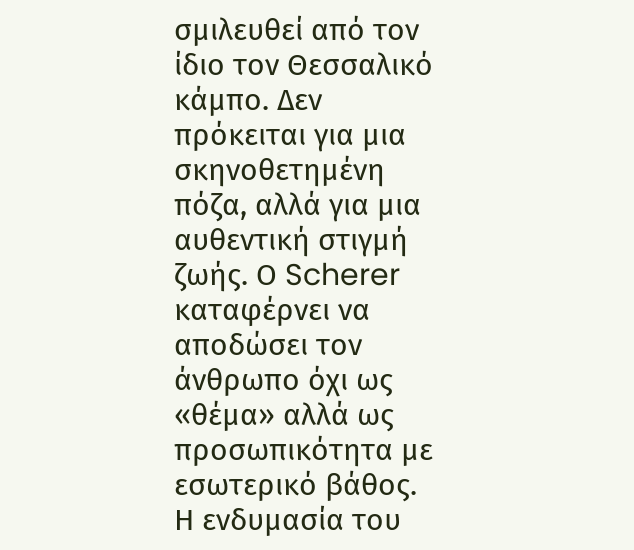σμιλευθεί από τον ίδιο τον Θεσσαλικό κάμπο. Δεν πρόκειται για μια σκηνοθετημένη πόζα, αλλά για μια αυθεντική στιγμή ζωής. Ο Scherer καταφέρνει να αποδώσει τον άνθρωπο όχι ως «θέμα» αλλά ως προσωπικότητα με εσωτερικό βάθος.
Η ενδυμασία του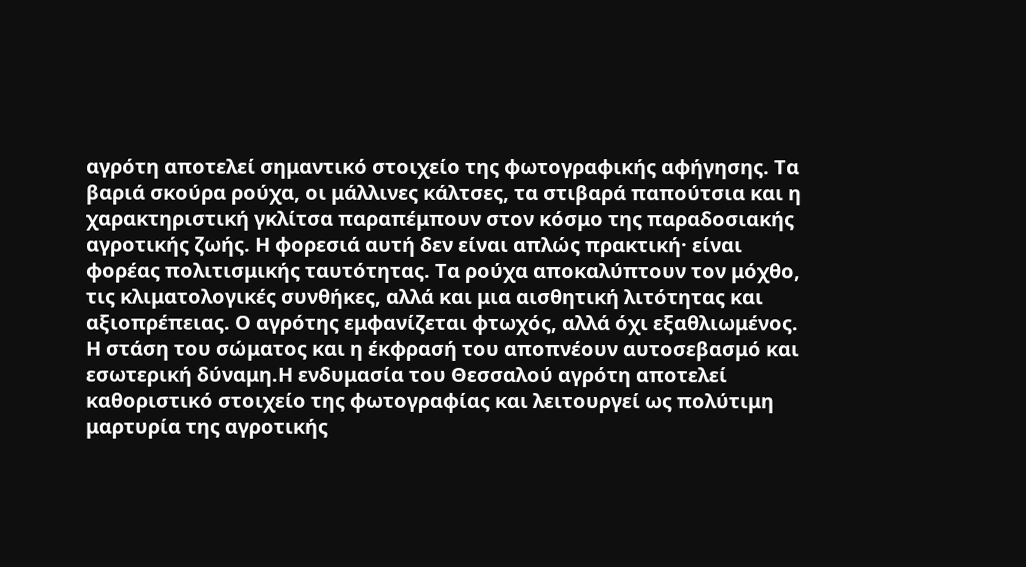αγρότη αποτελεί σημαντικό στοιχείο της φωτογραφικής αφήγησης. Τα βαριά σκούρα ρούχα, οι μάλλινες κάλτσες, τα στιβαρά παπούτσια και η χαρακτηριστική γκλίτσα παραπέμπουν στον κόσμο της παραδοσιακής αγροτικής ζωής. Η φορεσιά αυτή δεν είναι απλώς πρακτική· είναι φορέας πολιτισμικής ταυτότητας. Τα ρούχα αποκαλύπτουν τον μόχθο, τις κλιματολογικές συνθήκες, αλλά και μια αισθητική λιτότητας και αξιοπρέπειας. Ο αγρότης εμφανίζεται φτωχός, αλλά όχι εξαθλιωμένος. Η στάση του σώματος και η έκφρασή του αποπνέουν αυτοσεβασμό και εσωτερική δύναμη.Η ενδυμασία του Θεσσαλού αγρότη αποτελεί καθοριστικό στοιχείο της φωτογραφίας και λειτουργεί ως πολύτιμη μαρτυρία της αγροτικής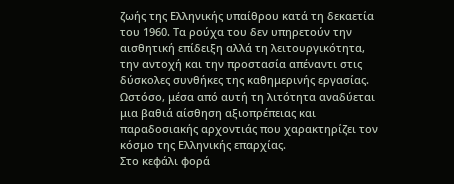ζωής της Ελληνικής υπαίθρου κατά τη δεκαετία του 1960. Τα ρούχα του δεν υπηρετούν την αισθητική επίδειξη αλλά τη λειτουργικότητα, την αντοχή και την προστασία απέναντι στις δύσκολες συνθήκες της καθημερινής εργασίας. Ωστόσο, μέσα από αυτή τη λιτότητα αναδύεται μια βαθιά αίσθηση αξιοπρέπειας και παραδοσιακής αρχοντιάς που χαρακτηρίζει τον κόσμο της Ελληνικής επαρχίας.
Στο κεφάλι φορά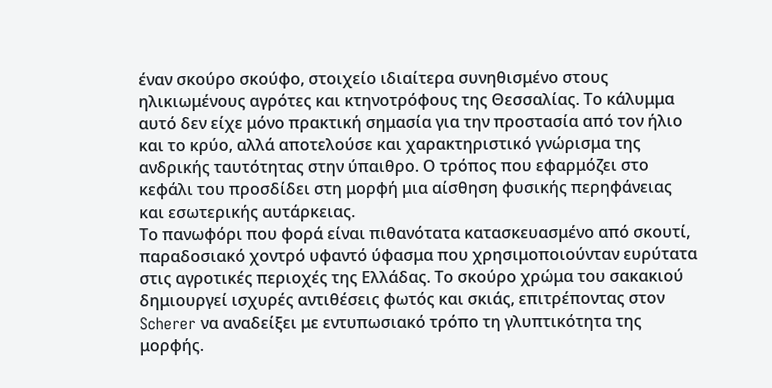έναν σκούρο σκούφο, στοιχείο ιδιαίτερα συνηθισμένο στους ηλικιωμένους αγρότες και κτηνοτρόφους της Θεσσαλίας. Το κάλυμμα αυτό δεν είχε μόνο πρακτική σημασία για την προστασία από τον ήλιο και το κρύο, αλλά αποτελούσε και χαρακτηριστικό γνώρισμα της ανδρικής ταυτότητας στην ύπαιθρο. Ο τρόπος που εφαρμόζει στο κεφάλι του προσδίδει στη μορφή μια αίσθηση φυσικής περηφάνειας και εσωτερικής αυτάρκειας.
Το πανωφόρι που φορά είναι πιθανότατα κατασκευασμένο από σκουτί, παραδοσιακό χοντρό υφαντό ύφασμα που χρησιμοποιούνταν ευρύτατα στις αγροτικές περιοχές της Ελλάδας. Το σκούρο χρώμα του σακακιού δημιουργεί ισχυρές αντιθέσεις φωτός και σκιάς, επιτρέποντας στον Scherer να αναδείξει με εντυπωσιακό τρόπο τη γλυπτικότητα της μορφής.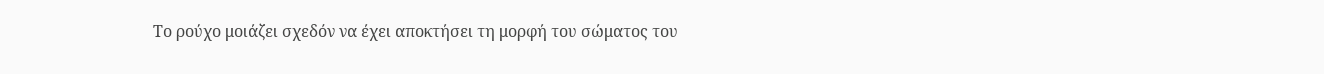Το ρούχο μοιάζει σχεδόν να έχει αποκτήσει τη μορφή του σώματος του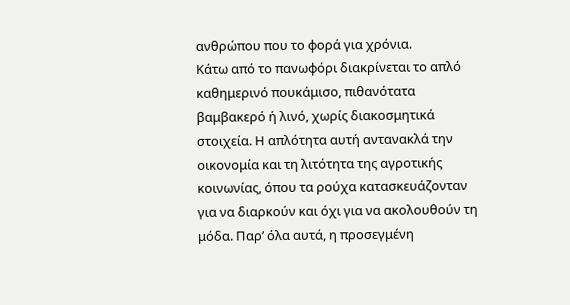ανθρώπου που το φορά για χρόνια.
Κάτω από το πανωφόρι διακρίνεται το απλό καθημερινό πουκάμισο, πιθανότατα βαμβακερό ή λινό, χωρίς διακοσμητικά στοιχεία. Η απλότητα αυτή αντανακλά την οικονομία και τη λιτότητα της αγροτικής κοινωνίας, όπου τα ρούχα κατασκευάζονταν για να διαρκούν και όχι για να ακολουθούν τη μόδα. Παρ’ όλα αυτά, η προσεγμένη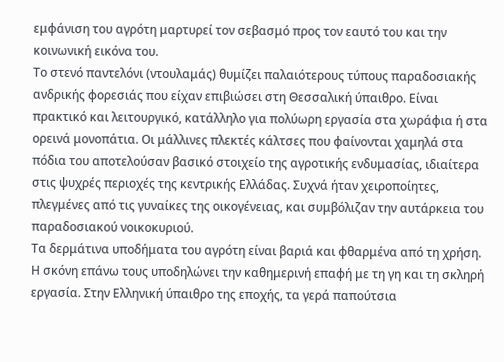εμφάνιση του αγρότη μαρτυρεί τον σεβασμό προς τον εαυτό του και την κοινωνική εικόνα του.
Το στενό παντελόνι (ντουλαμάς) θυμίζει παλαιότερους τύπους παραδοσιακής ανδρικής φορεσιάς που είχαν επιβιώσει στη Θεσσαλική ύπαιθρο. Είναι πρακτικό και λειτουργικό, κατάλληλο για πολύωρη εργασία στα χωράφια ή στα ορεινά μονοπάτια. Οι μάλλινες πλεκτές κάλτσες που φαίνονται χαμηλά στα πόδια του αποτελούσαν βασικό στοιχείο της αγροτικής ενδυμασίας, ιδιαίτερα στις ψυχρές περιοχές της κεντρικής Ελλάδας. Συχνά ήταν χειροποίητες, πλεγμένες από τις γυναίκες της οικογένειας, και συμβόλιζαν την αυτάρκεια του παραδοσιακού νοικοκυριού.
Τα δερμάτινα υποδήματα του αγρότη είναι βαριά και φθαρμένα από τη χρήση. Η σκόνη επάνω τους υποδηλώνει την καθημερινή επαφή με τη γη και τη σκληρή εργασία. Στην Ελληνική ύπαιθρο της εποχής, τα γερά παπούτσια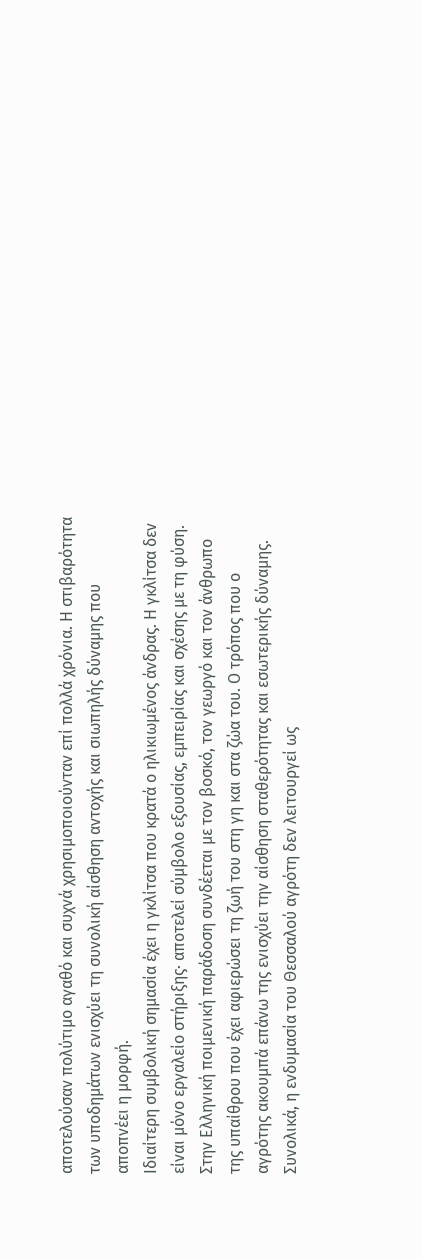αποτελούσαν πολύτιμο αγαθό και συχνά χρησιμοποιούνταν επί πολλά χρόνια. Η στιβαρότητα των υποδημάτων ενισχύει τη συνολική αίσθηση αντοχής και σιωπηλής δύναμης που αποπνέει η μορφή.
Ιδιαίτερη συμβολική σημασία έχει η γκλίτσα που κρατά ο ηλικιωμένος άνδρας. Η γκλίτσα δεν είναι μόνο εργαλείο στήριξης· αποτελεί σύμβολο εξουσίας, εμπειρίας και σχέσης με τη φύση. Στην Ελληνική ποιμενική παράδοση συνδέεται με τον βοσκό, τον γεωργό και τον άνθρωπο της υπαίθρου που έχει αφιερώσει τη ζωή του στη γη και στα ζώα του. Ο τρόπος που ο αγρότης ακουμπά επάνω της ενισχύει την αίσθηση σταθερότητας και εσωτερικής δύναμης.
Συνολικά, η ενδυμασία του Θεσσαλού αγρότη δεν λειτουργεί ως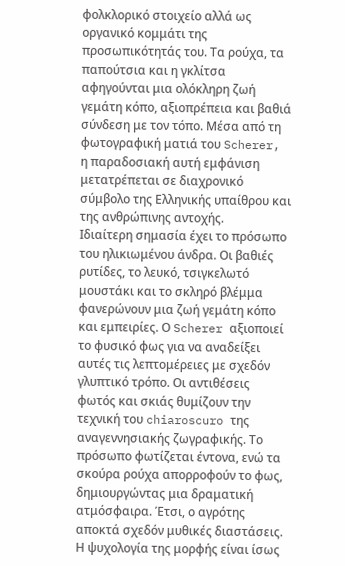φολκλορικό στοιχείο αλλά ως οργανικό κομμάτι της προσωπικότητάς του. Τα ρούχα, τα παπούτσια και η γκλίτσα αφηγούνται μια ολόκληρη ζωή γεμάτη κόπο, αξιοπρέπεια και βαθιά σύνδεση με τον τόπο. Μέσα από τη φωτογραφική ματιά του Scherer, η παραδοσιακή αυτή εμφάνιση μετατρέπεται σε διαχρονικό σύμβολο της Ελληνικής υπαίθρου και της ανθρώπινης αντοχής.
Ιδιαίτερη σημασία έχει το πρόσωπο του ηλικιωμένου άνδρα. Οι βαθιές ρυτίδες, το λευκό, τσιγκελωτό μουστάκι και το σκληρό βλέμμα φανερώνουν μια ζωή γεμάτη κόπο και εμπειρίες. Ο Scherer αξιοποιεί το φυσικό φως για να αναδείξει αυτές τις λεπτομέρειες με σχεδόν γλυπτικό τρόπο. Οι αντιθέσεις φωτός και σκιάς θυμίζουν την τεχνική του chiaroscuro της αναγεννησιακής ζωγραφικής. Το πρόσωπο φωτίζεται έντονα, ενώ τα σκούρα ρούχα απορροφούν το φως, δημιουργώντας μια δραματική ατμόσφαιρα. Έτσι, ο αγρότης αποκτά σχεδόν μυθικές διαστάσεις.
Η ψυχολογία της μορφής είναι ίσως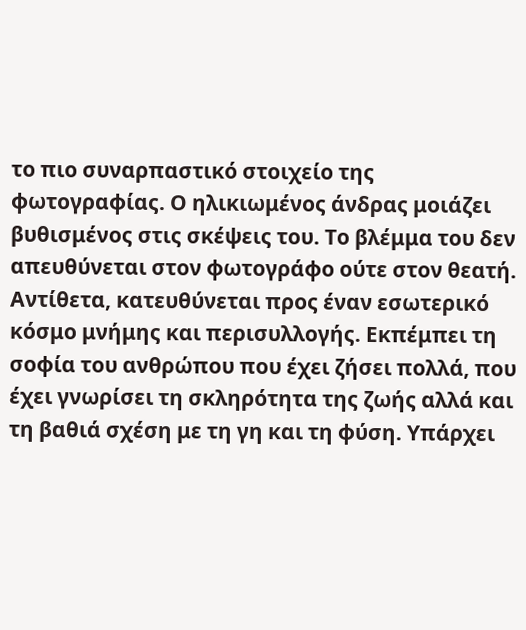το πιο συναρπαστικό στοιχείο της φωτογραφίας. Ο ηλικιωμένος άνδρας μοιάζει βυθισμένος στις σκέψεις του. Το βλέμμα του δεν απευθύνεται στον φωτογράφο ούτε στον θεατή. Αντίθετα, κατευθύνεται προς έναν εσωτερικό κόσμο μνήμης και περισυλλογής. Εκπέμπει τη σοφία του ανθρώπου που έχει ζήσει πολλά, που έχει γνωρίσει τη σκληρότητα της ζωής αλλά και τη βαθιά σχέση με τη γη και τη φύση. Υπάρχει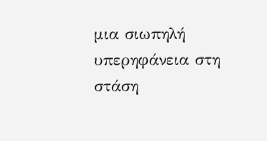μια σιωπηλή υπερηφάνεια στη στάση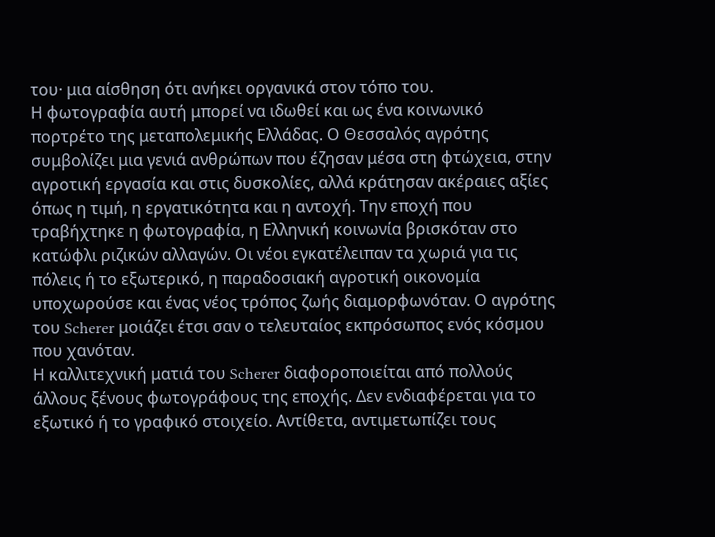του· μια αίσθηση ότι ανήκει οργανικά στον τόπο του.
Η φωτογραφία αυτή μπορεί να ιδωθεί και ως ένα κοινωνικό πορτρέτο της μεταπολεμικής Ελλάδας. Ο Θεσσαλός αγρότης συμβολίζει μια γενιά ανθρώπων που έζησαν μέσα στη φτώχεια, στην αγροτική εργασία και στις δυσκολίες, αλλά κράτησαν ακέραιες αξίες όπως η τιμή, η εργατικότητα και η αντοχή. Την εποχή που τραβήχτηκε η φωτογραφία, η Ελληνική κοινωνία βρισκόταν στο κατώφλι ριζικών αλλαγών. Οι νέοι εγκατέλειπαν τα χωριά για τις πόλεις ή το εξωτερικό, η παραδοσιακή αγροτική οικονομία υποχωρούσε και ένας νέος τρόπος ζωής διαμορφωνόταν. Ο αγρότης του Scherer μοιάζει έτσι σαν ο τελευταίος εκπρόσωπος ενός κόσμου που χανόταν.
Η καλλιτεχνική ματιά του Scherer διαφοροποιείται από πολλούς άλλους ξένους φωτογράφους της εποχής. Δεν ενδιαφέρεται για το εξωτικό ή το γραφικό στοιχείο. Αντίθετα, αντιμετωπίζει τους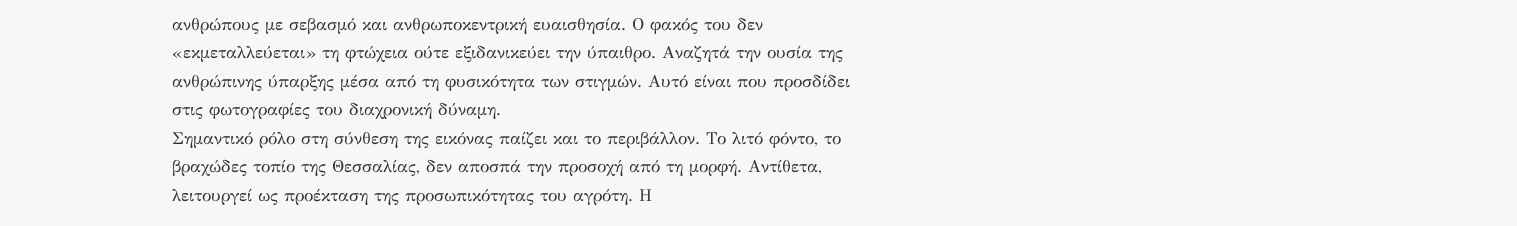ανθρώπους με σεβασμό και ανθρωποκεντρική ευαισθησία. Ο φακός του δεν «εκμεταλλεύεται» τη φτώχεια ούτε εξιδανικεύει την ύπαιθρο. Αναζητά την ουσία της ανθρώπινης ύπαρξης μέσα από τη φυσικότητα των στιγμών. Αυτό είναι που προσδίδει στις φωτογραφίες του διαχρονική δύναμη.
Σημαντικό ρόλο στη σύνθεση της εικόνας παίζει και το περιβάλλον. Το λιτό φόντο, το βραχώδες τοπίο της Θεσσαλίας, δεν αποσπά την προσοχή από τη μορφή. Αντίθετα, λειτουργεί ως προέκταση της προσωπικότητας του αγρότη. Η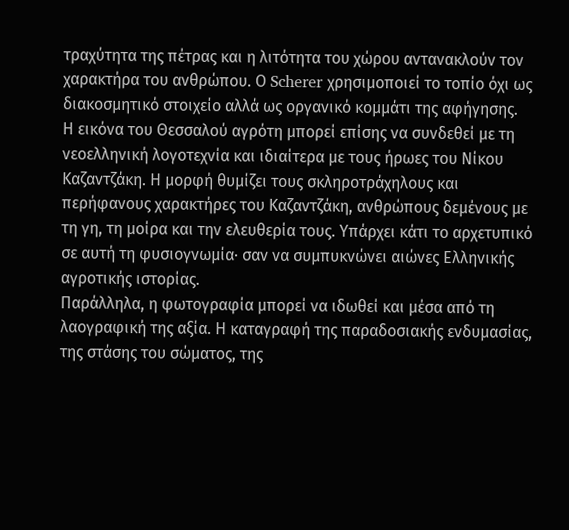τραχύτητα της πέτρας και η λιτότητα του χώρου αντανακλούν τον χαρακτήρα του ανθρώπου. Ο Scherer χρησιμοποιεί το τοπίο όχι ως διακοσμητικό στοιχείο αλλά ως οργανικό κομμάτι της αφήγησης.
Η εικόνα του Θεσσαλού αγρότη μπορεί επίσης να συνδεθεί με τη νεοελληνική λογοτεχνία και ιδιαίτερα με τους ήρωες του Νίκου Καζαντζάκη. Η μορφή θυμίζει τους σκληροτράχηλους και περήφανους χαρακτήρες του Καζαντζάκη, ανθρώπους δεμένους με τη γη, τη μοίρα και την ελευθερία τους. Υπάρχει κάτι το αρχετυπικό σε αυτή τη φυσιογνωμία· σαν να συμπυκνώνει αιώνες Ελληνικής αγροτικής ιστορίας.
Παράλληλα, η φωτογραφία μπορεί να ιδωθεί και μέσα από τη λαογραφική της αξία. Η καταγραφή της παραδοσιακής ενδυμασίας, της στάσης του σώματος, της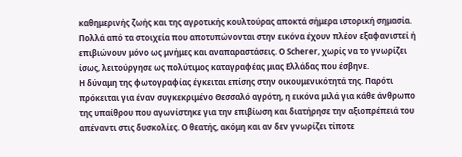καθημερινής ζωής και της αγροτικής κουλτούρας αποκτά σήμερα ιστορική σημασία. Πολλά από τα στοιχεία που αποτυπώνονται στην εικόνα έχουν πλέον εξαφανιστεί ή επιβιώνουν μόνο ως μνήμες και αναπαραστάσεις. Ο Scherer, χωρίς να το γνωρίζει ίσως, λειτούργησε ως πολύτιμος καταγραφέας μιας Ελλάδας που έσβηνε.
Η δύναμη της φωτογραφίας έγκειται επίσης στην οικουμενικότητά της. Παρότι πρόκειται για έναν συγκεκριμένο Θεσσαλό αγρότη, η εικόνα μιλά για κάθε άνθρωπο της υπαίθρου που αγωνίστηκε για την επιβίωση και διατήρησε την αξιοπρέπειά του απέναντι στις δυσκολίες. Ο θεατής, ακόμη και αν δεν γνωρίζει τίποτε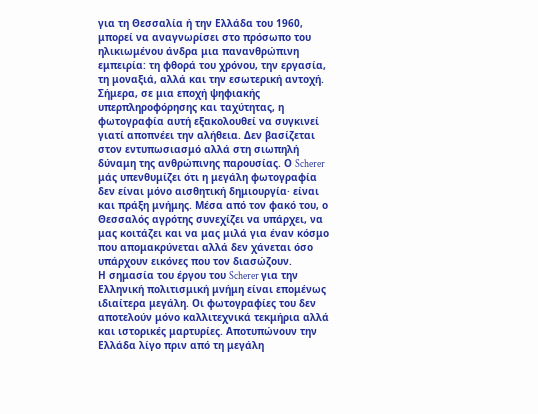για τη Θεσσαλία ή την Ελλάδα του 1960, μπορεί να αναγνωρίσει στο πρόσωπο του ηλικιωμένου άνδρα μια πανανθρώπινη εμπειρία: τη φθορά του χρόνου, την εργασία, τη μοναξιά, αλλά και την εσωτερική αντοχή.
Σήμερα, σε μια εποχή ψηφιακής υπερπληροφόρησης και ταχύτητας, η φωτογραφία αυτή εξακολουθεί να συγκινεί γιατί αποπνέει την αλήθεια. Δεν βασίζεται στον εντυπωσιασμό αλλά στη σιωπηλή δύναμη της ανθρώπινης παρουσίας. Ο Scherer μάς υπενθυμίζει ότι η μεγάλη φωτογραφία δεν είναι μόνο αισθητική δημιουργία· είναι και πράξη μνήμης. Μέσα από τον φακό του, ο Θεσσαλός αγρότης συνεχίζει να υπάρχει, να μας κοιτάζει και να μας μιλά για έναν κόσμο που απομακρύνεται αλλά δεν χάνεται όσο υπάρχουν εικόνες που τον διασώζουν.
Η σημασία του έργου του Scherer για την Ελληνική πολιτισμική μνήμη είναι επομένως ιδιαίτερα μεγάλη. Οι φωτογραφίες του δεν αποτελούν μόνο καλλιτεχνικά τεκμήρια αλλά και ιστορικές μαρτυρίες. Αποτυπώνουν την Ελλάδα λίγο πριν από τη μεγάλη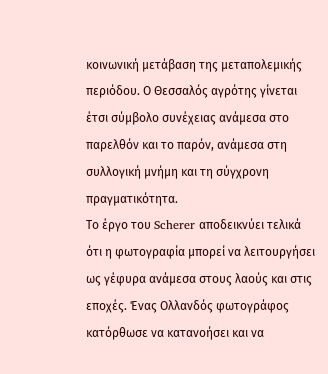κοινωνική μετάβαση της μεταπολεμικής περιόδου. Ο Θεσσαλός αγρότης γίνεται έτσι σύμβολο συνέχειας ανάμεσα στο παρελθόν και το παρόν, ανάμεσα στη συλλογική μνήμη και τη σύγχρονη πραγματικότητα.
Το έργο του Scherer αποδεικνύει τελικά ότι η φωτογραφία μπορεί να λειτουργήσει ως γέφυρα ανάμεσα στους λαούς και στις εποχές. Ένας Ολλανδός φωτογράφος κατόρθωσε να κατανοήσει και να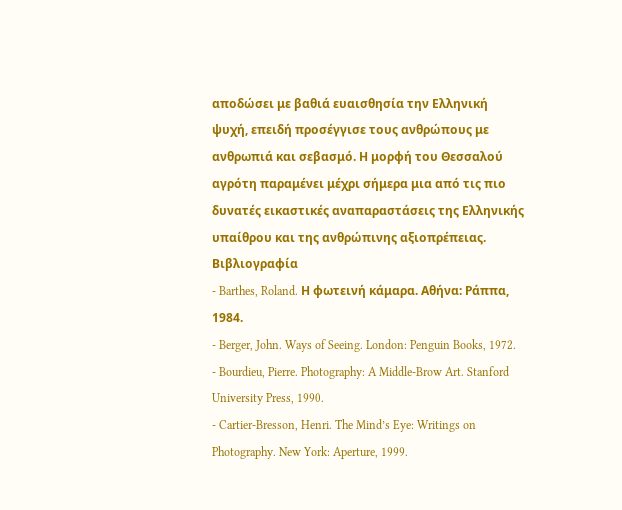αποδώσει με βαθιά ευαισθησία την Ελληνική ψυχή, επειδή προσέγγισε τους ανθρώπους με ανθρωπιά και σεβασμό. Η μορφή του Θεσσαλού αγρότη παραμένει μέχρι σήμερα μια από τις πιο δυνατές εικαστικές αναπαραστάσεις της Ελληνικής υπαίθρου και της ανθρώπινης αξιοπρέπειας.
Βιβλιογραφία
- Barthes, Roland. Η φωτεινή κάμαρα. Αθήνα: Ράππα, 1984.
- Berger, John. Ways of Seeing. London: Penguin Books, 1972.
- Bourdieu, Pierre. Photography: A Middle-Brow Art. Stanford University Press, 1990.
- Cartier-Bresson, Henri. The Mind’s Eye: Writings on Photography. New York: Aperture, 1999.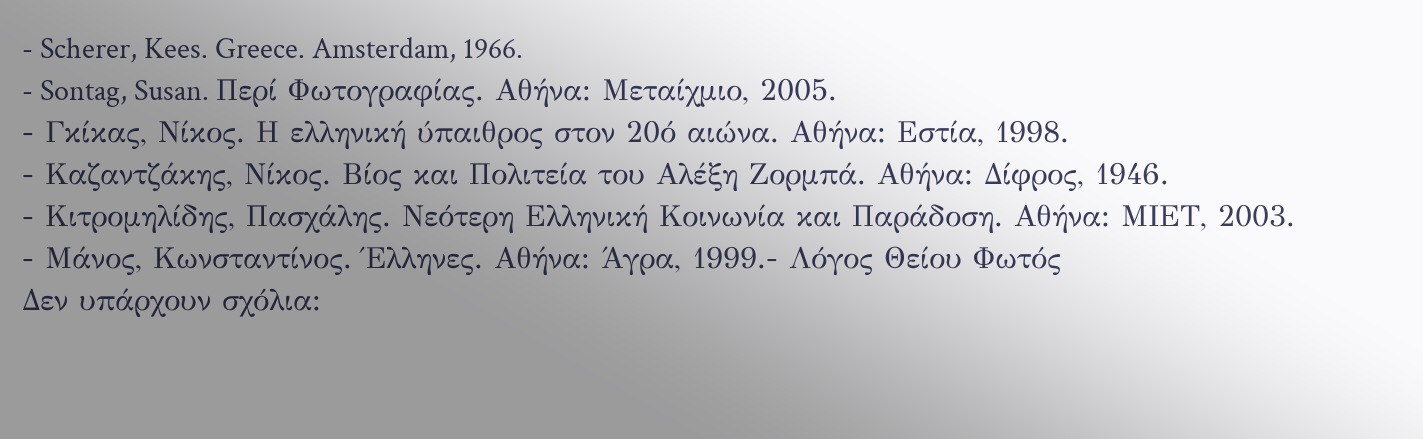- Scherer, Kees. Greece. Amsterdam, 1966.
- Sontag, Susan. Περί Φωτογραφίας. Αθήνα: Μεταίχμιο, 2005.
- Γκίκας, Νίκος. Η ελληνική ύπαιθρος στον 20ό αιώνα. Αθήνα: Εστία, 1998.
- Καζαντζάκης, Νίκος. Βίος και Πολιτεία του Αλέξη Ζορμπά. Αθήνα: Δίφρος, 1946.
- Κιτρομηλίδης, Πασχάλης. Νεότερη Ελληνική Κοινωνία και Παράδοση. Αθήνα: ΜΙΕΤ, 2003.
- Μάνος, Κωνσταντίνος. Έλληνες. Αθήνα: Άγρα, 1999.- Λόγος Θείου Φωτός
Δεν υπάρχουν σχόλια: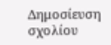Δημοσίευση σχολίου